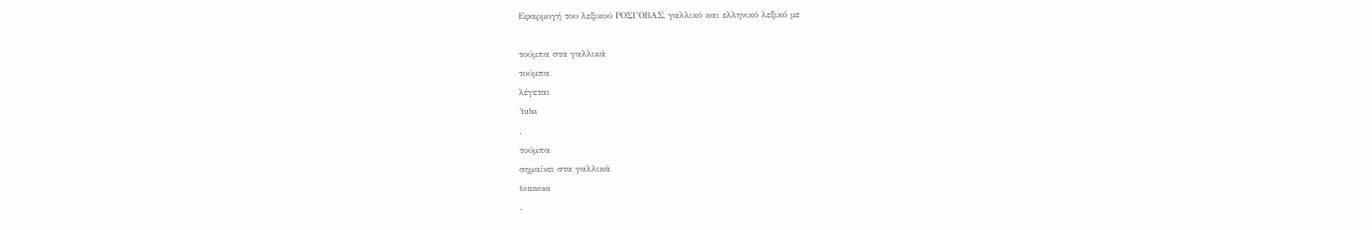Εφαρμογή του λεξικού ΡΟΣΓΟΒΑΣ, γαλλικό και ελληνικό λεξικό με

τούμπα στα γαλλικά
τούμπα
λέγεται
’tuba
.
τούμπα
σημαίνει στα γαλλικά
tonneau
.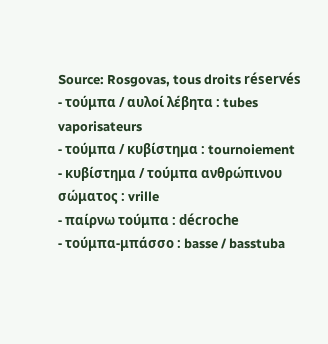Source: Rosgovas, tous droits réservés
- τούμπα / αυλοί λέβητα : tubes vaporisateurs
- τούμπα / κυβίστημα : tournoiement
- κυβίστημα / τούμπα ανθρώπινου σώματος : vrille
- παίρνω τούμπα : décroche
- τούμπα-μπάσσο : basse / basstuba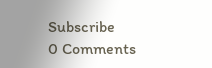Subscribe
0 Comments